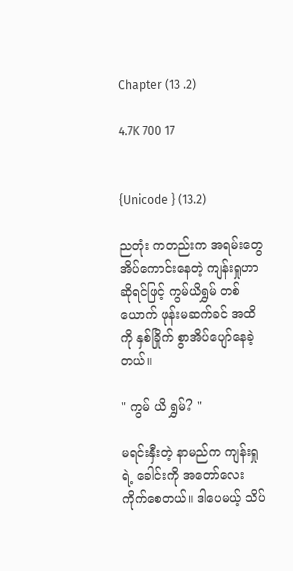Chapter (13 .2)

4.7K 700 17


{Unicode } (13.2)

ညတုံး ကတည်းက အရမ်းတွေ အိပ်ကောင်းနေတဲ့ ကျန်းရှုဟာဆိုရင်ဖြင့် ကွမ်ယိရွှမ် တစ်ယောက် ဖုန်းမဆက်ခင် အထိကို နှစ်ခြိုက် စွာအိပ်ပျော်နေခဲ့တယ်။

" ကွမ် ယိ ရွှမ်? "

မရင်းနှီးတဲ့ နာမည်က ကျန်းရှုရဲ့ ခေါင်းကို အတော်လေး ကိုက်စေတယ်။ ဒါပေမယ့် သိပ်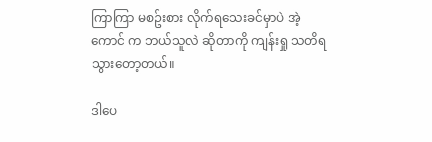ကြာကြာ မစဥ်းစား လိုက်ရသေးခင်မှာပဲ အဲ့ကောင် က ဘယ်သူလဲ ဆိုတာကို ကျန်းရှု သတိရသွားတော့တယ်။

ဒါပေ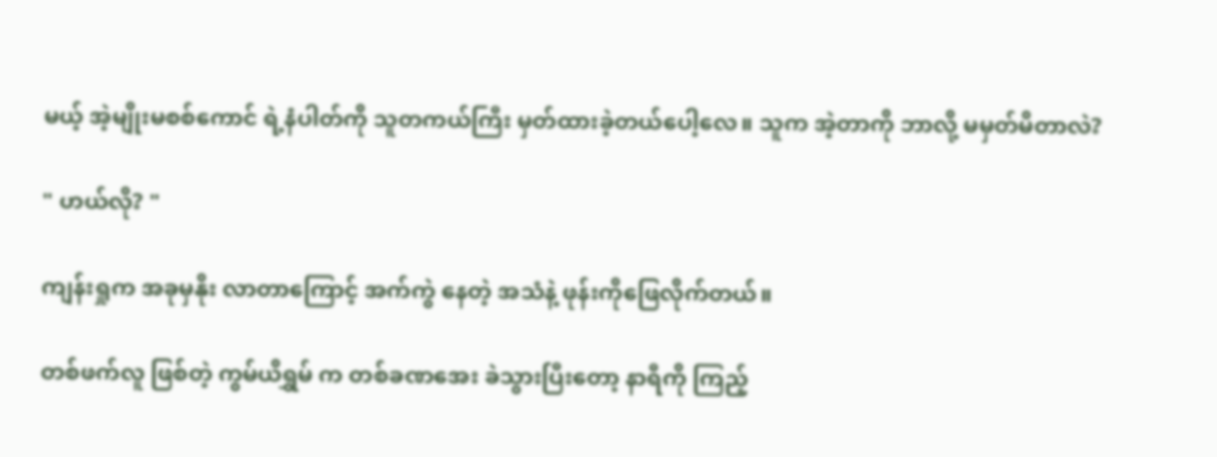မယ့် အဲ့မျိုးမစစ်ကောင် ရဲ့နံပါတ်ကို သူတကယ်ကြီး မှတ်ထားခဲ့တယ်ပေါ့လေ။ သူက အဲ့တာကို ဘာလို့ မမှတ်မိတာလဲ?

" ဟယ်လို? "

ကျန်းရှုက အခုမှနိုး လာတာကြောင့် အက်ကွဲ နေတဲ့ အသံနဲ့ ဖုန်းကိုဖြေလိုက်တယ်။

တစ်ဖက်လူ ဖြစ်တဲ့ ကွမ်ယိရွှမ် က တစ်ခဏအေး ခဲသွားပြီးတော့ နာရီကို ကြည့်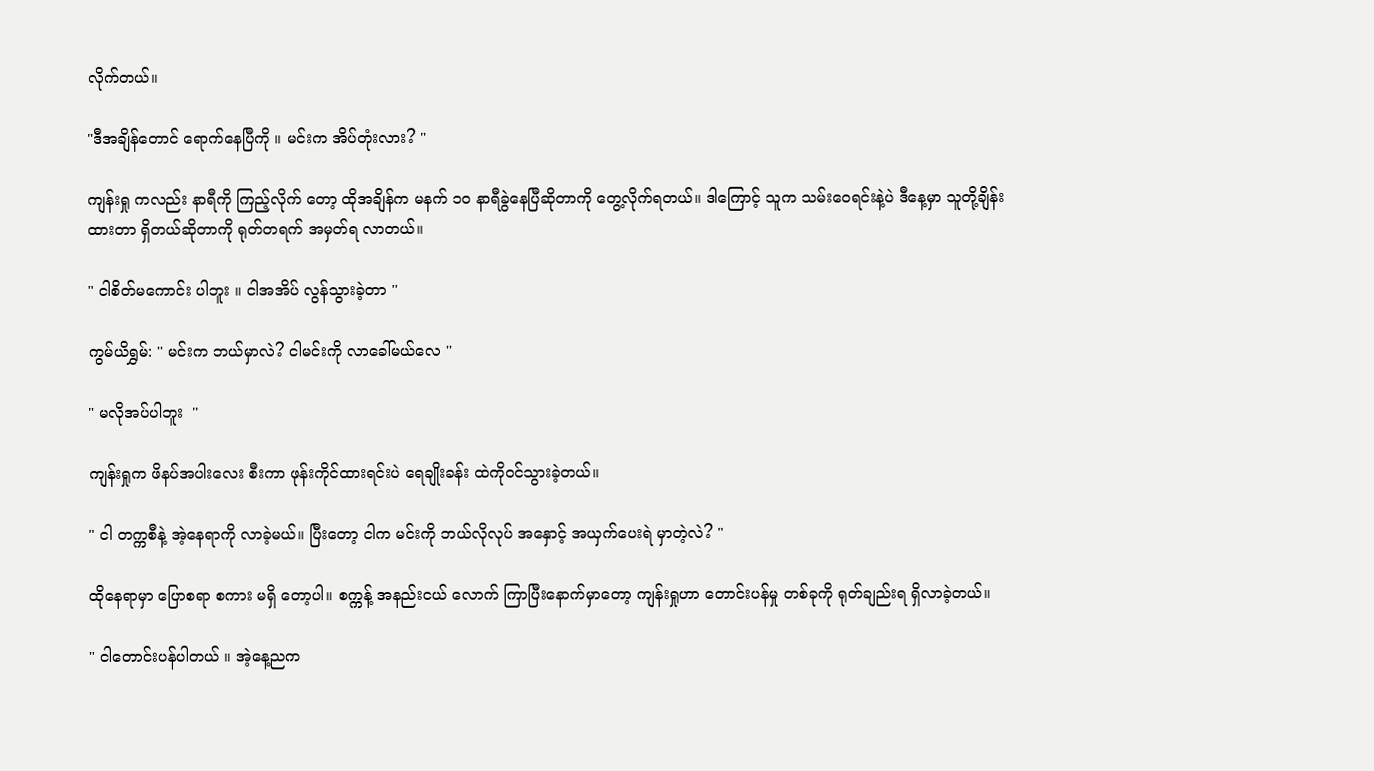လိုက်တယ်။

"ဒီအချိန်တောင် ရောက်နေပြီကို ။ မင်းက အိပ်တုံးလား? "

ကျန်းရှု ကလည်း နာရီကို ကြည့်လိုက် တော့ ထိုအချိန်က မနက် ၁၀ နာရီခွဲနေပြီဆိုတာကို တွေ့လိုက်ရတယ်။ ဒါကြောင့် သူက သမ်းဝေရင်းနဲ့ပဲ ဒီနေ့မှာ သူတို့ချိန်းထားတာ ရှိတယ်ဆိုတာကို ရုတ်တရက် အမှတ်ရ လာတယ်။

" ငါစိတ်မကောင်း ပါဘူး ။ ငါအအိပ် လွန်သွားခဲ့တာ ''

ကွမ်ယိရွှမ်: '' မင်းက ဘယ်မှာလဲ? ငါမင်းကို လာခေါ်မယ်လေ ''

" မလိုအပ်ပါဘူး  ''

ကျန်းရှုက ဖိနပ်အပါးလေး စီးကာ ဖုန်းကိုင်ထားရင်းပဲ ရေချိုးခန်း ထဲကိုဝင်သွားခဲ့တယ်။

" ငါ တက္ကစီနဲ့ အဲ့နေရာကို လာခဲ့မယ်။ ပြီးတော့ ငါက မင်းကို ဘယ်လိုလုပ် အနှောင့် အယှက်ပေးရဲ မှာတဲ့လဲ? "

ထိုနေရာမှာ ပြောစရာ စကား မရှိ တော့ပါ။ စက္ကန့် အနည်းငယ် လောက် ကြာပြီးနောက်မှာတော့ ကျန်းရှုဟာ တောင်းပန်မှု တစ်ခုကို ရုတ်ချည်းရ ရှိလာခဲ့တယ်။

" ငါတောင်းပန်ပါတယ် ။ အဲ့နေ့ညက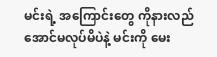မင်းရဲ့ အကြောင်းတွေ ကိုနားလည် အောင်မလုပ်မိပဲနဲ့ မင်းကို မေး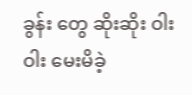ခွန်း တွေ ဆိုးဆိုး ဝါးဝါး မေးမိခဲ့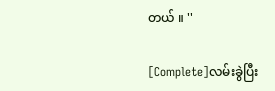တယ် ။ ''

[Complete]လမ်းခွဲပြီး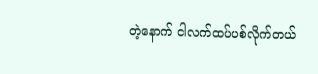တဲ့နောက် ငါလက်ထပ်ပစ်လိုက်တယ်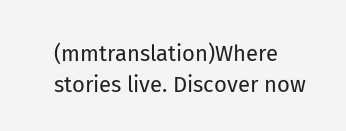(mmtranslation)Where stories live. Discover now